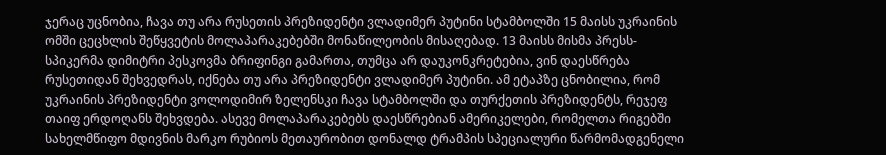ჯერაც უცნობია, ჩავა თუ არა რუსეთის პრეზიდენტი ვლადიმერ პუტინი სტამბოლში 15 მაისს უკრაინის ომში ცეცხლის შეწყვეტის მოლაპარაკებებში მონაწილეობის მისაღებად. 13 მაისს მისმა პრესს-სპიკერმა დიმიტრი პესკოვმა ბრიფინგი გამართა, თუმცა არ დაუკონკრეტებია, ვინ დაესწრება რუსეთიდან შეხვედრას, იქნება თუ არა პრეზიდენტი ვლადიმერ პუტინი. ამ ეტაპზე ცნობილია, რომ უკრაინის პრეზიდენტი ვოლოდიმირ ზელენსკი ჩავა სტამბოლში და თურქეთის პრეზიდენტს, რეჯეფ თაიფ ერდოღანს შეხვდება. ასევე მოლაპარაკებებს დაესწრებიან ამერიკელები, რომელთა რიგებში სახელმწიფო მდივნის მარკო რუბიოს მეთაურობით დონალდ ტრამპის სპეციალური წარმომადგენელი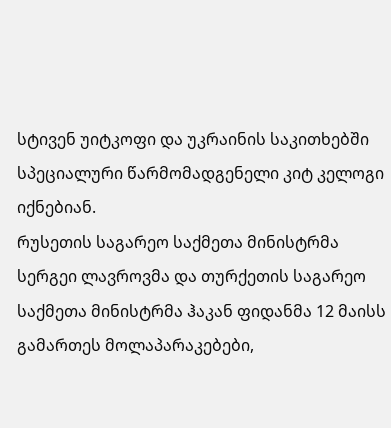სტივენ უიტკოფი და უკრაინის საკითხებში სპეციალური წარმომადგენელი კიტ კელოგი იქნებიან.
რუსეთის საგარეო საქმეთა მინისტრმა სერგეი ლავროვმა და თურქეთის საგარეო საქმეთა მინისტრმა ჰაკან ფიდანმა 12 მაისს გამართეს მოლაპარაკებები,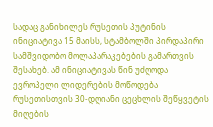სადაც განიხილეს რუსეთის პუტინის ინიციატივა 15 მაისს, სტამბოლში პირდაპირი სამშვიდობო მოლაპარაკებების გამართვის შესახებ. ამ ინიციატივას წინ უძღოდა ევროპელი ლიდერების მოწოდება რუსეთისთვის 30-დღიანი ცეცხლის შეწყვეტის მიღების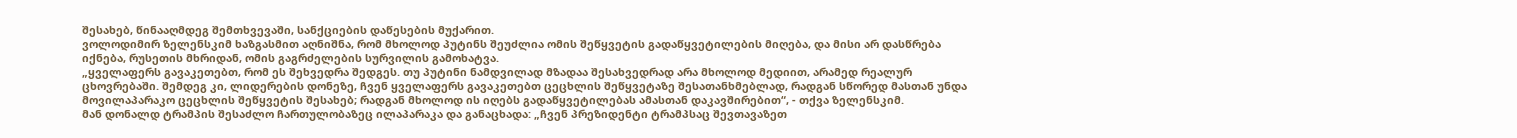შესახებ, წინააღმდეგ შემთხვევაში, სანქციების დაწესების მუქარით.
ვოლოდიმირ ზელენსკიმ ხაზგასმით აღნიშნა, რომ მხოლოდ პუტინს შეუძლია ომის შეწყვეტის გადაწყვეტილების მიღება, და მისი არ დასწრება იქნება, რუსეთის მხრიდან, ომის გაგრძელების სურვილის გამოხატვა.
„ყველაფერს გავაკეთებთ, რომ ეს შეხვედრა შედგეს. თუ პუტინი ნამდვილად მზადაა შესახვედრად არა მხოლოდ მედიით, არამედ რეალურ ცხოვრებაში. შემდეგ კი, ლიდერების დონეზე, ჩვენ ყველაფერს გავაკეთებთ ცეცხლის შეწყვეტაზე შესათანხმებლად, რადგან სწორედ მასთან უნდა მოვილაპარაკო ცეცხლის შეწყვეტის შესახებ; რადგან მხოლოდ ის იღებს გადაწყვეტილებას ამასთან დაკავშირებით“, - თქვა ზელენსკიმ.
მან დონალდ ტრამპის შესაძლო ჩართულობაზეც ილაპარაკა და განაცხადა: „ჩვენ პრეზიდენტი ტრამპსაც შევთავაზეთ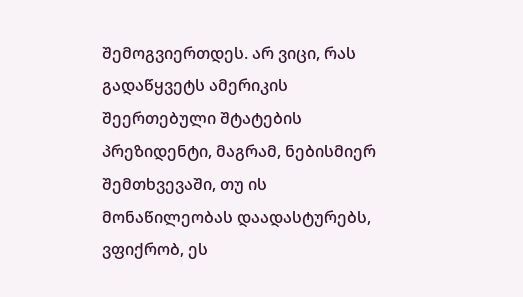შემოგვიერთდეს. არ ვიცი, რას გადაწყვეტს ამერიკის შეერთებული შტატების პრეზიდენტი, მაგრამ, ნებისმიერ შემთხვევაში, თუ ის მონაწილეობას დაადასტურებს, ვფიქრობ, ეს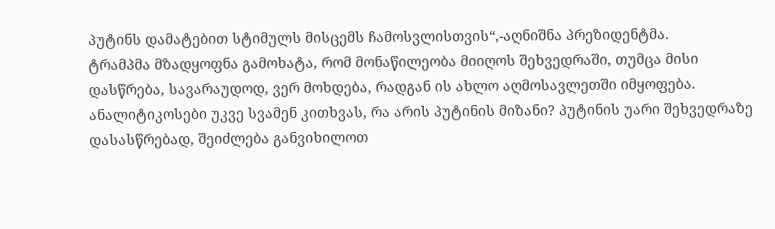პუტინს დამატებით სტიმულს მისცემს ჩამოსვლისთვის“,-აღნიშნა პრეზიდენტმა.
ტრამპმა მზადყოფნა გამოხატა, რომ მონაწილეობა მიიღოს შეხვედრაში, თუმცა მისი დასწრება, სავარაუდოდ, ვერ მოხდება, რადგან ის ახლო აღმოსავლეთში იმყოფება.
ანალიტიკოსები უკვე სვამენ კითხვას, რა არის პუტინის მიზანი? პუტინის უარი შეხვედრაზე დასასწრებად, შეიძლება განვიხილოთ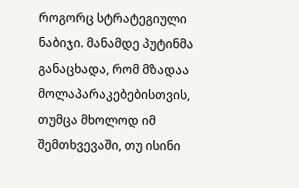როგორც სტრატეგიული ნაბიჯი. მანამდე პუტინმა განაცხადა, რომ მზადაა მოლაპარაკებებისთვის, თუმცა მხოლოდ იმ შემთხვევაში, თუ ისინი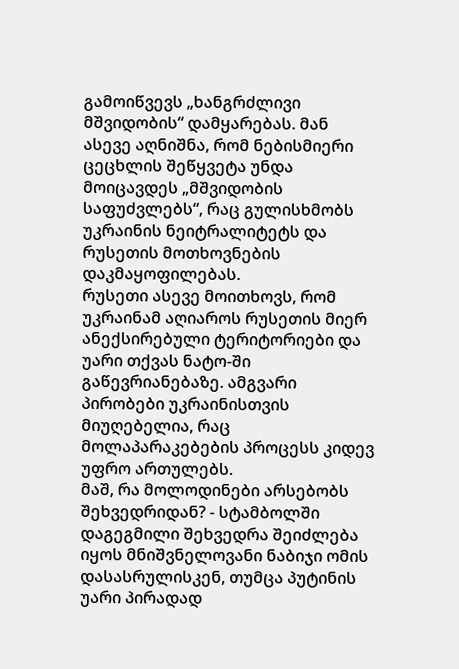გამოიწვევს „ხანგრძლივი მშვიდობის“ დამყარებას. მან ასევე აღნიშნა, რომ ნებისმიერი ცეცხლის შეწყვეტა უნდა მოიცავდეს „მშვიდობის საფუძვლებს“, რაც გულისხმობს უკრაინის ნეიტრალიტეტს და რუსეთის მოთხოვნების დაკმაყოფილებას.
რუსეთი ასევე მოითხოვს, რომ უკრაინამ აღიაროს რუსეთის მიერ ანექსირებული ტერიტორიები და უარი თქვას ნატო-ში გაწევრიანებაზე. ამგვარი პირობები უკრაინისთვის მიუღებელია, რაც მოლაპარაკებების პროცესს კიდევ უფრო ართულებს.
მაშ, რა მოლოდინები არსებობს შეხვედრიდან? - სტამბოლში დაგეგმილი შეხვედრა შეიძლება იყოს მნიშვნელოვანი ნაბიჯი ომის დასასრულისკენ, თუმცა პუტინის უარი პირადად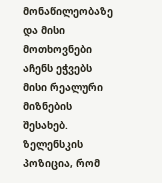მონაწილეობაზე და მისი მოთხოვნები აჩენს ეჭვებს მისი რეალური მიზნების შესახებ. ზელენსკის პოზიცია, რომ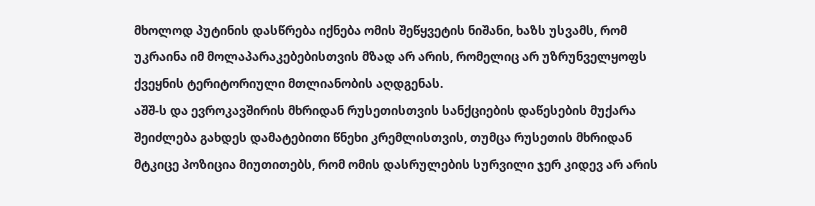მხოლოდ პუტინის დასწრება იქნება ომის შეწყვეტის ნიშანი, ხაზს უსვამს, რომ უკრაინა იმ მოლაპარაკებებისთვის მზად არ არის, რომელიც არ უზრუნველყოფს ქვეყნის ტერიტორიული მთლიანობის აღდგენას.
აშშ-ს და ევროკავშირის მხრიდან რუსეთისთვის სანქციების დაწესების მუქარა შეიძლება გახდეს დამატებითი წნეხი კრემლისთვის, თუმცა რუსეთის მხრიდან მტკიცე პოზიცია მიუთითებს, რომ ომის დასრულების სურვილი ჯერ კიდევ არ არის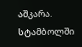აშკარა.
სტამბოლში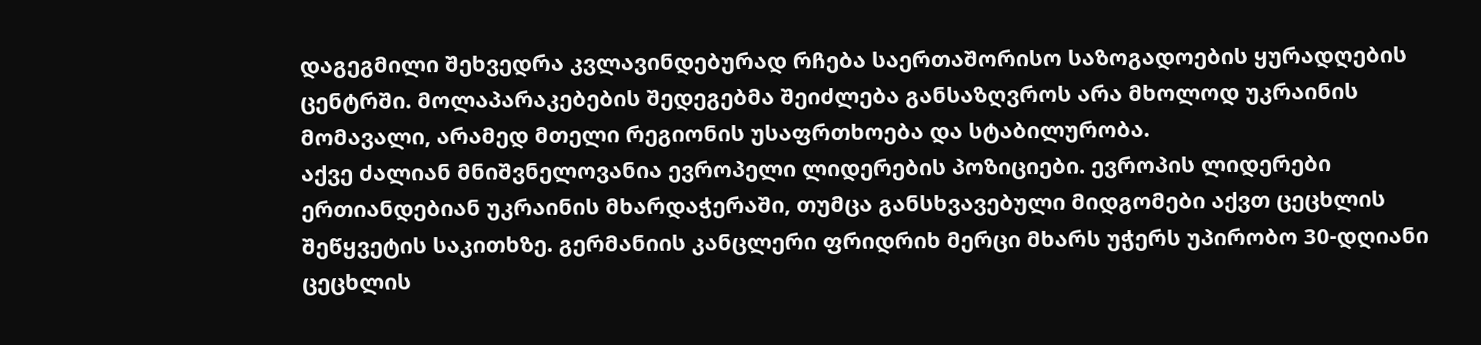დაგეგმილი შეხვედრა კვლავინდებურად რჩება საერთაშორისო საზოგადოების ყურადღების ცენტრში. მოლაპარაკებების შედეგებმა შეიძლება განსაზღვროს არა მხოლოდ უკრაინის მომავალი, არამედ მთელი რეგიონის უსაფრთხოება და სტაბილურობა.
აქვე ძალიან მნიშვნელოვანია ევროპელი ლიდერების პოზიციები. ევროპის ლიდერები ერთიანდებიან უკრაინის მხარდაჭერაში, თუმცა განსხვავებული მიდგომები აქვთ ცეცხლის შეწყვეტის საკითხზე. გერმანიის კანცლერი ფრიდრიხ მერცი მხარს უჭერს უპირობო 30-დღიანი ცეცხლის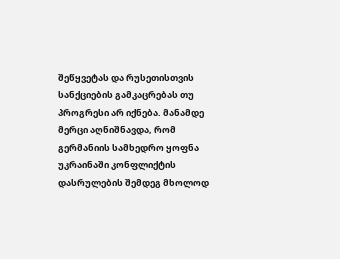შეწყვეტას და რუსეთისთვის სანქციების გამკაცრებას თუ პროგრესი არ იქნება. მანამდე მერცი აღნიშნავდა, რომ გერმანიის სამხედრო ყოფნა უკრაინაში კონფლიქტის დასრულების შემდეგ მხოლოდ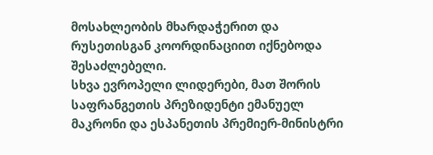მოსახლეობის მხარდაჭერით და რუსეთისგან კოორდინაციით იქნებოდა შესაძლებელი.
სხვა ევროპელი ლიდერები, მათ შორის საფრანგეთის პრეზიდენტი ემანუელ მაკრონი და ესპანეთის პრემიერ-მინისტრი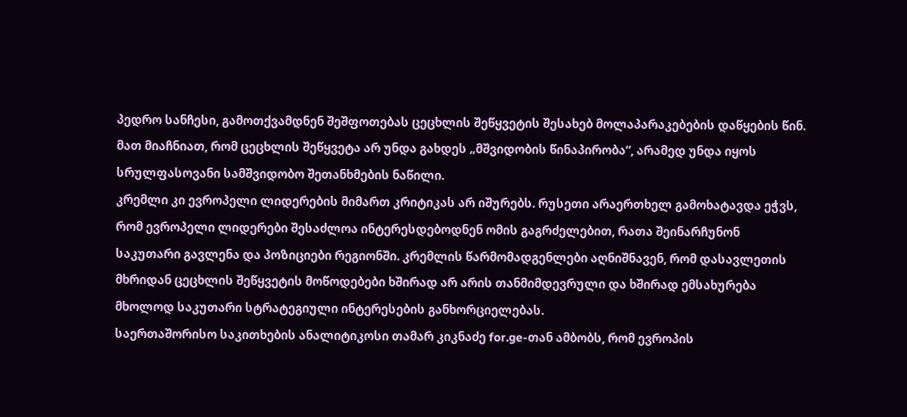პედრო სანჩესი, გამოთქვამდნენ შეშფოთებას ცეცხლის შეწყვეტის შესახებ მოლაპარაკებების დაწყების წინ. მათ მიაჩნიათ, რომ ცეცხლის შეწყვეტა არ უნდა გახდეს „მშვიდობის წინაპირობა“, არამედ უნდა იყოს სრულფასოვანი სამშვიდობო შეთანხმების ნაწილი.
კრემლი კი ევროპელი ლიდერების მიმართ კრიტიკას არ იშურებს. რუსეთი არაერთხელ გამოხატავდა ეჭვს, რომ ევროპელი ლიდერები შესაძლოა ინტერესდებოდნენ ომის გაგრძელებით, რათა შეინარჩუნონ საკუთარი გავლენა და პოზიციები რეგიონში. კრემლის წარმომადგენლები აღნიშნავენ, რომ დასავლეთის მხრიდან ცეცხლის შეწყვეტის მოწოდებები ხშირად არ არის თანმიმდევრული და ხშირად ემსახურება მხოლოდ საკუთარი სტრატეგიული ინტერესების განხორციელებას.
საერთაშორისო საკითხების ანალიტიკოსი თამარ კიკნაძე for.ge-თან ამბობს, რომ ევროპის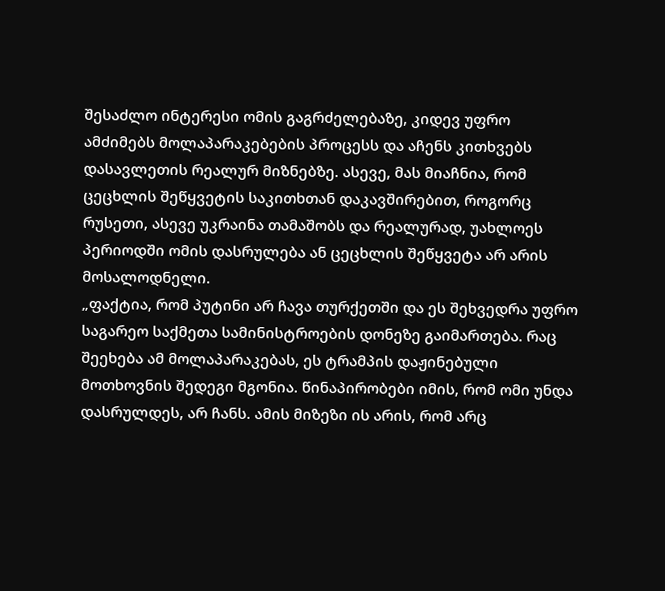შესაძლო ინტერესი ომის გაგრძელებაზე, კიდევ უფრო ამძიმებს მოლაპარაკებების პროცესს და აჩენს კითხვებს დასავლეთის რეალურ მიზნებზე. ასევე, მას მიაჩნია, რომ ცეცხლის შეწყვეტის საკითხთან დაკავშირებით, როგორც რუსეთი, ასევე უკრაინა თამაშობს და რეალურად, უახლოეს პერიოდში ომის დასრულება ან ცეცხლის შეწყვეტა არ არის მოსალოდნელი.
„ფაქტია, რომ პუტინი არ ჩავა თურქეთში და ეს შეხვედრა უფრო საგარეო საქმეთა სამინისტროების დონეზე გაიმართება. რაც შეეხება ამ მოლაპარაკებას, ეს ტრამპის დაჟინებული მოთხოვნის შედეგი მგონია. წინაპირობები იმის, რომ ომი უნდა დასრულდეს, არ ჩანს. ამის მიზეზი ის არის, რომ არც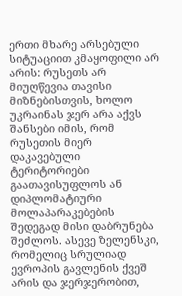ერთი მხარე არსებული სიტუაციით კმაყოფილი არ არის: რუსეთს არ მიუღწევია თავისი მიზნებისთვის, ხოლო უკრაინას ჯერ არა აქვს შანსები იმის, რომ რუსეთის მიერ დაკავებული ტერიტორიები გაათავისუფლოს ან დიპლომატიური მოლაპარაკებების შედეგად მისი დაბრუნება შეძლოს. ასევე ზელენსკი, რომელიც სრულიად ევროპის გავლენის ქვეშ არის და ჯერჯერობით,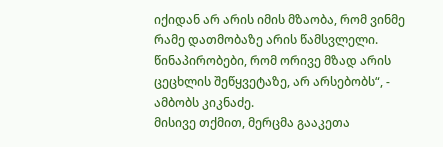იქიდან არ არის იმის მზაობა, რომ ვინმე რამე დათმობაზე არის წამსვლელი. წინაპირობები, რომ ორივე მზად არის ცეცხლის შეწყვეტაზე, არ არსებობს“, - ამბობს კიკნაძე.
მისივე თქმით, მერცმა გააკეთა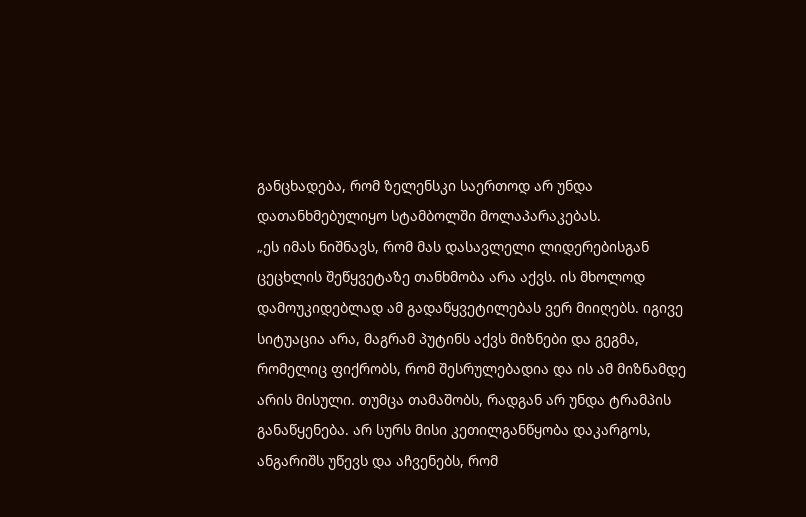განცხადება, რომ ზელენსკი საერთოდ არ უნდა დათანხმებულიყო სტამბოლში მოლაპარაკებას.
„ეს იმას ნიშნავს, რომ მას დასავლელი ლიდერებისგან ცეცხლის შეწყვეტაზე თანხმობა არა აქვს. ის მხოლოდ დამოუკიდებლად ამ გადაწყვეტილებას ვერ მიიღებს. იგივე სიტუაცია არა, მაგრამ პუტინს აქვს მიზნები და გეგმა, რომელიც ფიქრობს, რომ შესრულებადია და ის ამ მიზნამდე არის მისული. თუმცა თამაშობს, რადგან არ უნდა ტრამპის განაწყენება. არ სურს მისი კეთილგანწყობა დაკარგოს, ანგარიშს უწევს და აჩვენებს, რომ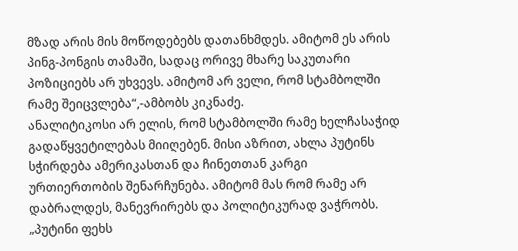მზად არის მის მოწოდებებს დათანხმდეს. ამიტომ ეს არის პინგ-პონგის თამაში, სადაც ორივე მხარე საკუთარი პოზიციებს არ უხვევს. ამიტომ არ ველი, რომ სტამბოლში რამე შეიცვლება“,-ამბობს კიკნაძე.
ანალიტიკოსი არ ელის, რომ სტამბოლში რამე ხელჩასაჭიდ გადაწყვეტილებას მიიღებენ. მისი აზრით, ახლა პუტინს სჭირდება ამერიკასთან და ჩინეთთან კარგი ურთიერთობის შენარჩუნება. ამიტომ მას რომ რამე არ დაბრალდეს, მანევრირებს და პოლიტიკურად ვაჭრობს.
„პუტინი ფეხს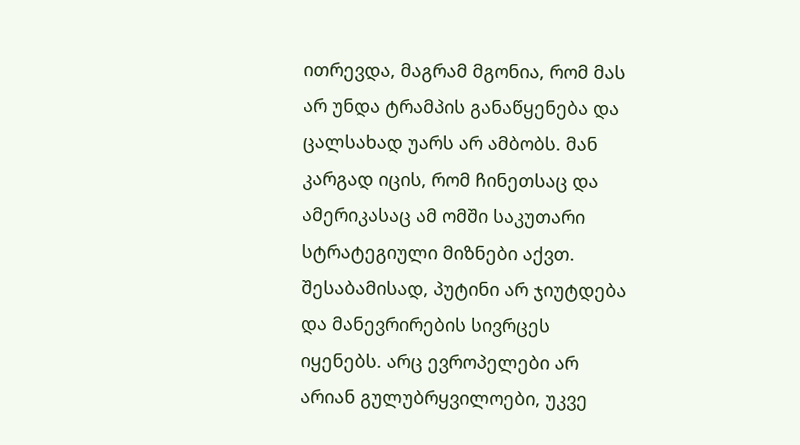ითრევდა, მაგრამ მგონია, რომ მას არ უნდა ტრამპის განაწყენება და ცალსახად უარს არ ამბობს. მან კარგად იცის, რომ ჩინეთსაც და ამერიკასაც ამ ომში საკუთარი სტრატეგიული მიზნები აქვთ. შესაბამისად, პუტინი არ ჯიუტდება და მანევრირების სივრცეს იყენებს. არც ევროპელები არ არიან გულუბრყვილოები, უკვე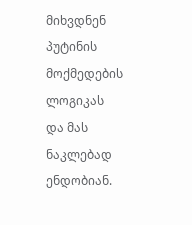მიხვდნენ პუტინის მოქმედების ლოგიკას და მას ნაკლებად ენდობიან.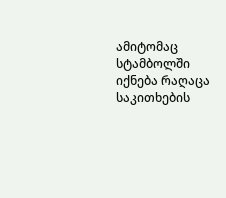ამიტომაც სტამბოლში იქნება რაღაცა საკითხების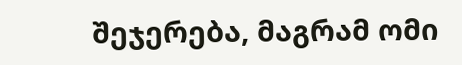შეჯერება, მაგრამ ომი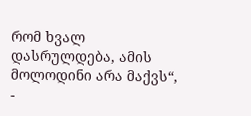რომ ხვალ დასრულდება, ამის მოლოდინი არა მაქვს“, -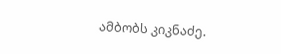ამბობს კიკნაძე.